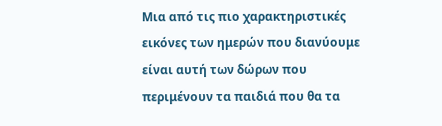Μια από τις πιο χαρακτηριστικές εικόνες των ημερών που διανύουμε είναι αυτή των δώρων που περιμένουν τα παιδιά που θα τα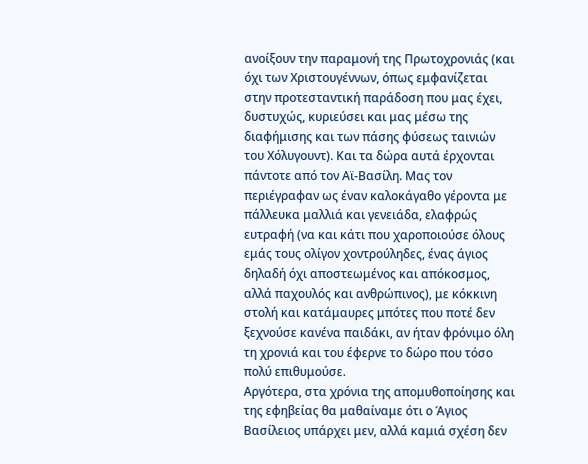ανοίξουν την παραμονή της Πρωτοχρονιάς (και όχι των Χριστουγέννων, όπως εμφανίζεται στην προτεσταντική παράδοση που μας έχει, δυστυχώς, κυριεύσει και μας μέσω της διαφήμισης και των πάσης φύσεως ταινιών του Χόλυγουντ). Και τα δώρα αυτά έρχονται πάντοτε από τον Αϊ-Βασίλη. Μας τον περιέγραφαν ως έναν καλοκάγαθο γέροντα με πάλλευκα μαλλιά και γενειάδα, ελαφρώς ευτραφή (να και κάτι που χαροποιούσε όλους εμάς τους ολίγον χοντρούληδες, ένας άγιος δηλαδή όχι αποστεωμένος και απόκοσμος, αλλά παχουλός και ανθρώπινος), με κόκκινη στολή και κατάμαυρες μπότες που ποτέ δεν ξεχνούσε κανένα παιδάκι, αν ήταν φρόνιμο όλη τη χρονιά και του έφερνε το δώρο που τόσο πολύ επιθυμούσε.
Αργότερα, στα χρόνια της απομυθοποίησης και της εφηβείας θα μαθαίναμε ότι ο Άγιος Βασίλειος υπάρχει μεν, αλλά καμιά σχέση δεν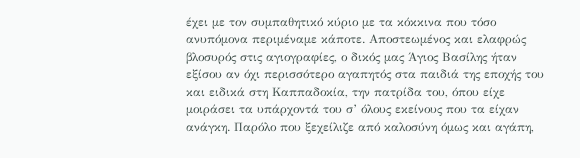έχει με τον συμπαθητικό κύριο με τα κόκκινα που τόσο ανυπόμονα περιμέναμε κάποτε. Αποστεωμένος και ελαφρώς βλοσυρός στις αγιογραφίες, ο δικός μας Άγιος Βασίλης ήταν εξίσου αν όχι περισσότερο αγαπητός στα παιδιά της εποχής του και ειδικά στη Καππαδοκία, την πατρίδα του, όπου είχε μοιράσει τα υπάρχοντά του σ’ όλους εκείνους που τα είχαν ανάγκη. Παρόλο που ξεχείλιζε από καλοσύνη όμως και αγάπη,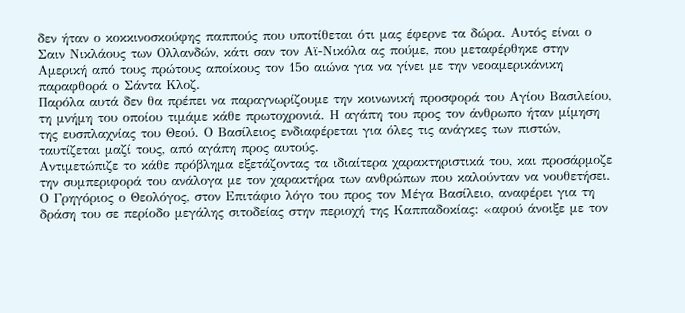δεν ήταν ο κοκκινοσκούφης παππούς που υποτίθεται ότι μας έφερνε τα δώρα. Αυτός είναι ο Σαιν Νικλάους των Ολλανδών, κάτι σαν τον Αϊ-Νικόλα ας πούμε, που μεταφέρθηκε στην Αμερική από τους πρώτους αποίκους τον 15ο αιώνα για να γίνει με την νεοαμερικάνικη παραφθορά ο Σάντα Κλοζ.
Παρόλα αυτά δεν θα πρέπει να παραγνωρίζουμε την κοινωνική προσφορά του Αγίου Βασιλείου, τη μνήμη του οποίου τιμάμε κάθε πρωτοχρονιά. Η αγάπη του προς τον άνθρωπο ήταν μίμηση της ευσπλαχνίας του Θεού. Ο Βασίλειος ενδιαφέρεται για όλες τις ανάγκες των πιστών, ταυτίζεται μαζί τους, από αγάπη προς αυτούς.
Αντιμετώπιζε το κάθε πρόβλημα εξετάζοντας τα ιδιαίτερα χαρακτηριστικά του, και προσάρμοζε την συμπεριφορά του ανάλογα με τον χαρακτήρα των ανθρώπων που καλούνταν να νουθετήσει. Ο Γρηγόριος ο Θεολόγος, στον Επιτάφιο λόγο του προς τον Μέγα Βασίλειο, αναφέρει για τη δράση του σε περίοδο μεγάλης σιτοδείας στην περιοχή της Καππαδοκίας: «αφού άνοιξε με τον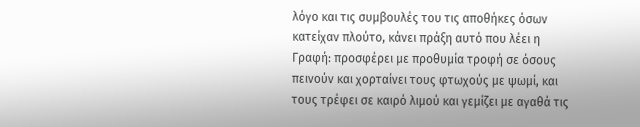λόγο και τις συμβουλές του τις αποθήκες όσων κατείχαν πλούτο, κάνει πράξη αυτό που λέει η Γραφή: προσφέρει με προθυμία τροφή σε όσους πεινούν και χορταίνει τους φτωχούς με ψωμί, και τους τρέφει σε καιρό λιμού και γεμίζει με αγαθά τις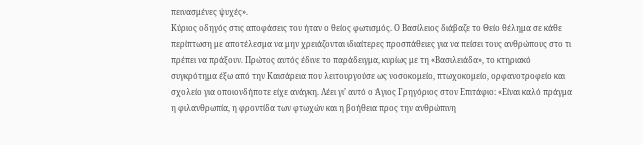πεινασμένες ψυχές».
Κύριος οδηγός στις αποφάσεις του ήταν ο θείος φωτισμός. Ο Βασίλειος διάβαζε το Θείο θέλημα σε κάθε περίπτωση με αποτέλεσμα να μην χρειάζονται ιδιαίτερες προσπάθειες για να πείσει τους ανθρώπους στο τι πρέπει να πράξουν. Πρώτος αυτός έδινε το παράδειγμα, κυρίως με τη «Βασιλειάδα», το κτηριακό συγκρότημα έξω από την Καισάρεια που λειτουργούσε ως νοσοκομείο, πτωχοκομείο, ορφανοτροφείο και σχολείο για οποιονδήποτε είχε ανάγκη. Λέει γι’ αυτό ο Άγιος Γρηγόριος στον Επιτάφιο: «Είναι καλό πράγμα η φιλανθρωπία, η φροντίδα των φτωχών και η βοήθεια προς την ανθρώπινη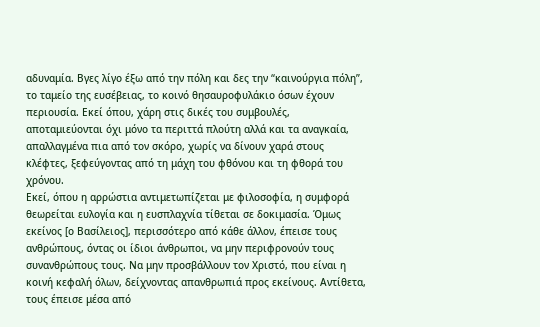αδυναμία. Βγες λίγο έξω από την πόλη και δες την “καινούργια πόλη”, το ταμείο της ευσέβειας, το κοινό θησαυροφυλάκιο όσων έχουν περιουσία. Εκεί όπου, χάρη στις δικές του συμβουλές, αποταμιεύονται όχι μόνο τα περιττά πλούτη αλλά και τα αναγκαία, απαλλαγμένα πια από τον σκόρο, χωρίς να δίνουν χαρά στους κλέφτες, ξεφεύγοντας από τη μάχη του φθόνου και τη φθορά του χρόνου.
Εκεί, όπου η αρρώστια αντιμετωπίζεται με φιλοσοφία, η συμφορά θεωρείται ευλογία και η ευσπλαχνία τίθεται σε δοκιμασία. Όμως εκείνος [ο Βασίλειος], περισσότερο από κάθε άλλον, έπεισε τους ανθρώπους, όντας οι ίδιοι άνθρωποι, να μην περιφρονούν τους συνανθρώπους τους. Να μην προσβάλλουν τον Χριστό, που είναι η κοινή κεφαλή όλων, δείχνοντας απανθρωπιά προς εκείνους. Αντίθετα, τους έπεισε μέσα από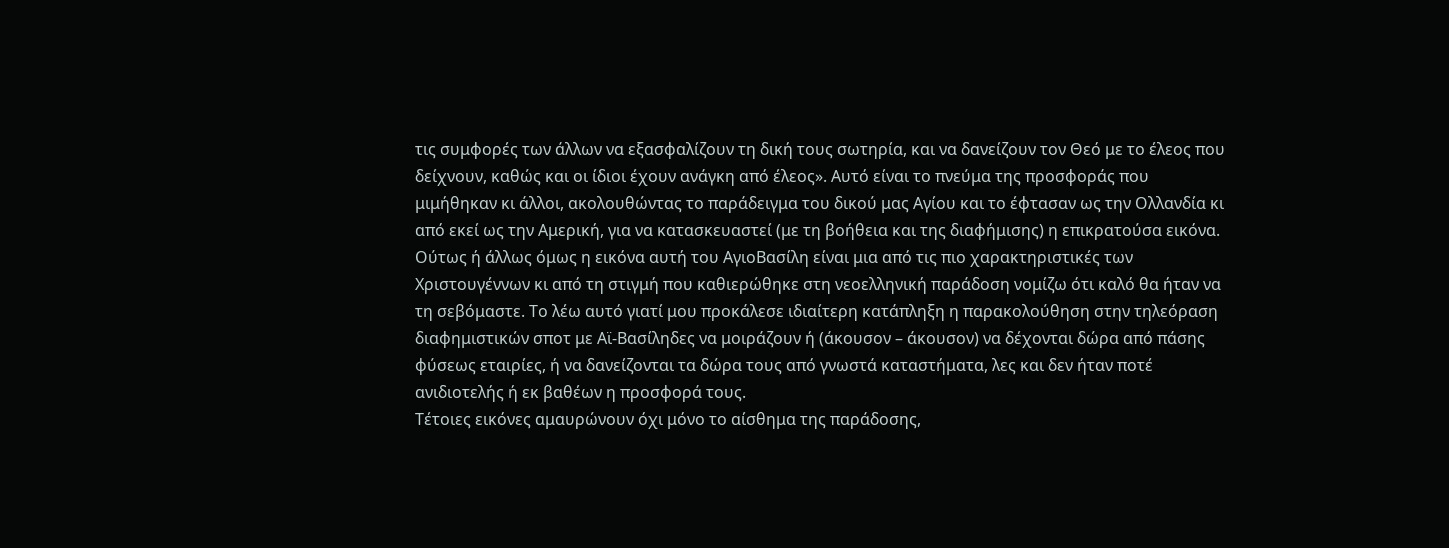τις συμφορές των άλλων να εξασφαλίζουν τη δική τους σωτηρία, και να δανείζουν τον Θεό με το έλεος που δείχνουν, καθώς και οι ίδιοι έχουν ανάγκη από έλεος». Αυτό είναι το πνεύμα της προσφοράς που μιμήθηκαν κι άλλοι, ακολουθώντας το παράδειγμα του δικού μας Αγίου και το έφτασαν ως την Ολλανδία κι από εκεί ως την Αμερική, για να κατασκευαστεί (με τη βοήθεια και της διαφήμισης) η επικρατούσα εικόνα.
Ούτως ή άλλως όμως η εικόνα αυτή του ΑγιοΒασίλη είναι μια από τις πιο χαρακτηριστικές των Χριστουγέννων κι από τη στιγμή που καθιερώθηκε στη νεοελληνική παράδοση νομίζω ότι καλό θα ήταν να τη σεβόμαστε. Το λέω αυτό γιατί μου προκάλεσε ιδιαίτερη κατάπληξη η παρακολούθηση στην τηλεόραση διαφημιστικών σποτ με Αϊ-Βασίληδες να μοιράζουν ή (άκουσον – άκουσον) να δέχονται δώρα από πάσης φύσεως εταιρίες, ή να δανείζονται τα δώρα τους από γνωστά καταστήματα, λες και δεν ήταν ποτέ ανιδιοτελής ή εκ βαθέων η προσφορά τους.
Τέτοιες εικόνες αμαυρώνουν όχι μόνο το αίσθημα της παράδοσης,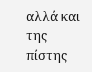αλλά και της πίστης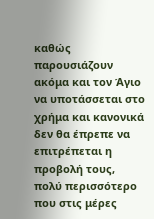καθώς παρουσιάζουν ακόμα και τον Άγιο να υποτάσσεται στο χρήμα και κανονικά δεν θα έπρεπε να επιτρέπεται η προβολή τους, πολύ περισσότερο που στις μέρες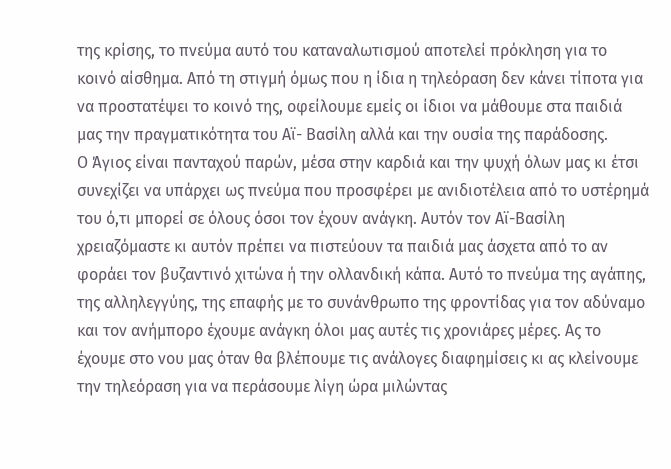της κρίσης, το πνεύμα αυτό του καταναλωτισμού αποτελεί πρόκληση για το κοινό αίσθημα. Από τη στιγμή όμως που η ίδια η τηλεόραση δεν κάνει τίποτα για να προστατέψει το κοινό της, οφείλουμε εμείς οι ίδιοι να μάθουμε στα παιδιά μας την πραγματικότητα του Αϊ- Βασίλη αλλά και την ουσία της παράδοσης.
Ο Άγιος είναι πανταχού παρών, μέσα στην καρδιά και την ψυχή όλων μας κι έτσι συνεχίζει να υπάρχει ως πνεύμα που προσφέρει με ανιδιοτέλεια από το υστέρημά του ό,τι μπορεί σε όλους όσοι τον έχουν ανάγκη. Αυτόν τον Αϊ-Βασίλη χρειαζόμαστε κι αυτόν πρέπει να πιστεύουν τα παιδιά μας άσχετα από το αν φοράει τον βυζαντινό χιτώνα ή την ολλανδική κάπα. Αυτό το πνεύμα της αγάπης, της αλληλεγγύης, της επαφής με το συνάνθρωπο της φροντίδας για τον αδύναμο και τον ανήμπορο έχουμε ανάγκη όλοι μας αυτές τις χρονιάρες μέρες. Ας το έχουμε στο νου μας όταν θα βλέπουμε τις ανάλογες διαφημίσεις κι ας κλείνουμε την τηλεόραση για να περάσουμε λίγη ώρα μιλώντας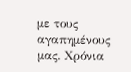με τους αγαπημένους μας. Χρόνια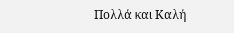Πολλά και Καλή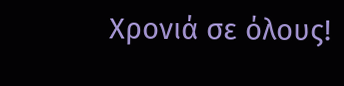Χρονιά σε όλους!